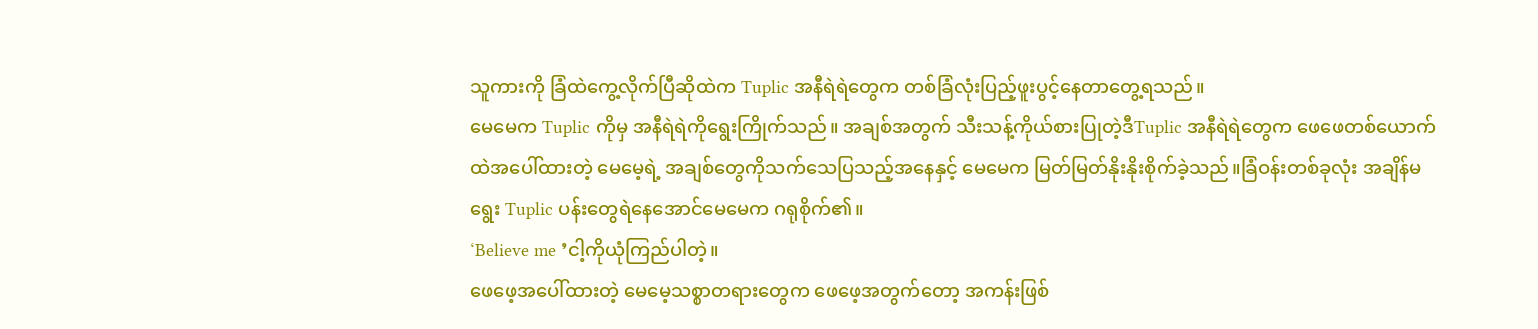သူကားကို ခြံထဲကွေ့လိုက်ပြီဆိုထဲက Tuplic အနီရဲရဲတွေက တစ်ခြံလုံးပြည့်ဖူးပွင့်နေတာတွေ့ရသည်။
မေမေက Tuplic ကိုမှ အနီရဲရဲကိုရွေးကြိုက်သည်။ အချစ်အတွက် သီးသန့်ကိုယ်စားပြုတဲ့ဒီTuplic အနီရဲရဲတွေက ဖေဖေတစ်ယောက်ထဲအပေါ်ထားတဲ့ မေမေ့ရဲ့ အချစ်တွေကိုသက်သေပြသည့်အနေနှင့် မေမေက မြတ်မြတ်နိုးနိုးစိုက်ခဲ့သည်။ခြံဝန်းတစ်ခုလုံး အချိန်မရွေး Tuplic ပန်းတွေရဲနေအောင်မေမေက ဂရုစိုက်၏။
‘Believe me ’ငါ့ကိုယုံကြည်ပါတဲ့။
ဖေဖေ့အပေါ်ထားတဲ့ မေမေ့သစ္စာတရားတွေက ဖေဖေ့အတွက်တော့ အကန်းဖြစ်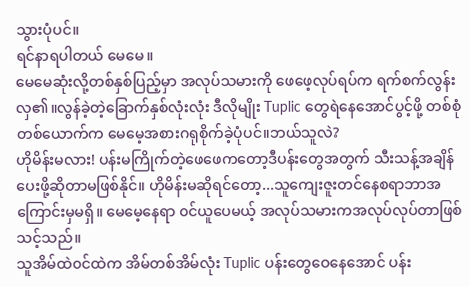သွားပုံပင်။
ရင်နာရပါတယ် မေမေ။
မေမေဆုံးလို့တစ်နှစ်ပြည့်မှာ အလုပ်သမားကို ဖေဖေ့လုပ်ရပ်က ရက်စက်လွန်းလှ၏။လွန်ခဲ့တဲ့ခြောက်နှစ်လုံးလုံး ဒီလိုမျိုး Tuplic တွေရဲနေအောင်ပွင့်ဖို့ တစ်စုံတစ်ယောက်က မေမေ့အစားဂရုစိုက်ခဲ့ပုံပင်။ဘယ်သူလဲ?
ဟိုမိန်းမလား! ပန်းမကြိုက်တဲ့ဖေဖေကတော့ဒီပန်းတွေအတွက် သီးသန့်အချိန်ပေးဖို့ဆိုတာမဖြစ်နိုင်။ ဟိုမိန်းမဆိုရင်တော့...သူကျေးဇူးတင်နေစရာဘာအကြောင်းမှမရှိ။ မေမေ့နေရာ ၀င်ယူပေမယ့် အလုပ်သမားကအလုပ်လုပ်တာဖြစ်သင့်သည်။
သူအိမ်ထဲ၀င်ထဲက အိမ်တစ်အိမ်လုံး Tuplic ပန်းတွေဝေနေအောင် ပန်း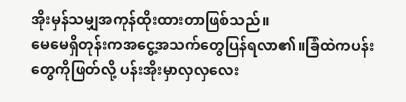အိုးမှန်သမျှအကုန်ထိုးထားတာဖြစ်သည်။
မေမေရှိတုန်းကအငွေ့အသက်တွေပြန်ရလာ၏။ခြံထဲကပန်းတွေကိုဖြတ်လို့ ပန်းအိုးမှာလှလှလေး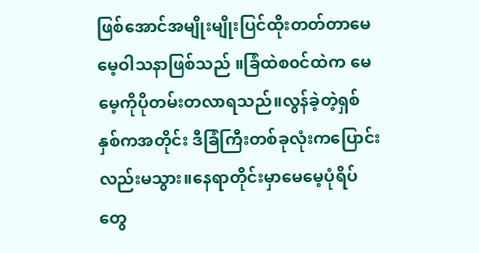ဖြစ်အောင်အမျိုးမျိုးပြင်ထိုးတတ်တာမေမေ့ဝါသနာဖြစ်သည် ။ခြံထဲစ၀င်ထဲက မေမေ့ကိုပိုတမ်းတလာရသည်။လွန်ခဲ့တဲ့ရှစ်နှစ်ကအတိုင်း ဒီခြံကြီးတစ်ခုလုံးကပြောင်းလည်းမသွား။နေရာတိုင်းမှာမေမေ့ပုံရိပ်တွေ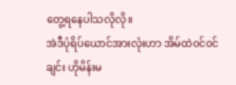တွေ့ရနေပါသလိုလို။
အဲဒီပုံရိပ်ယောင်အားလုံးဟာ အိမ်ထဲ၀င်၀င်ချင်း ဟိုမိန်းမ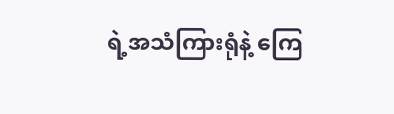ရဲ့အသံကြားရုံနဲ့ ကြေ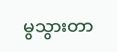မွသွားတာ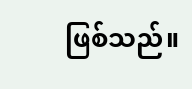ဖြစ်သည်။